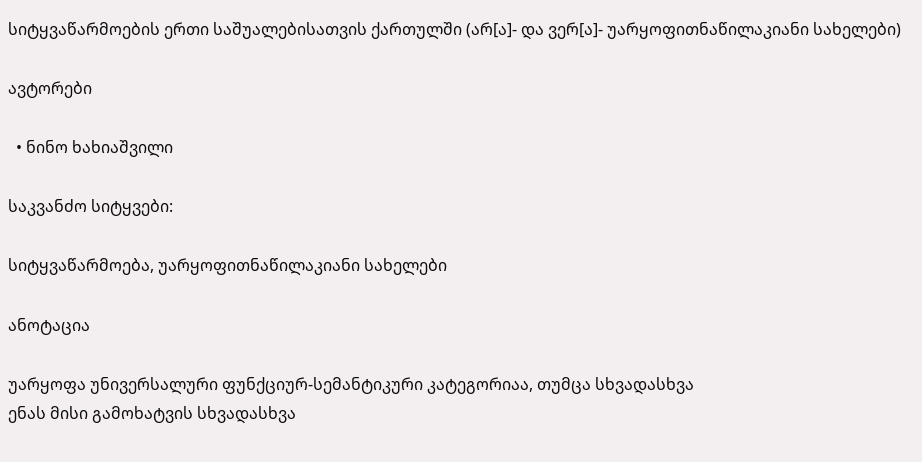სიტყვაწარმოების ერთი საშუალებისათვის ქართულში (არ[ა]- და ვერ[ა]- უარყოფითნაწილაკიანი სახელები)

ავტორები

  • ნინო ხახიაშვილი

საკვანძო სიტყვები:

სიტყვაწარმოება, უარყოფითნაწილაკიანი სახელები

ანოტაცია

უარყოფა უნივერსალური ფუნქციურ-სემანტიკური კატეგორიაა, თუმცა სხვადასხვა
ენას მისი გამოხატვის სხვადასხვა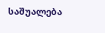საშუალება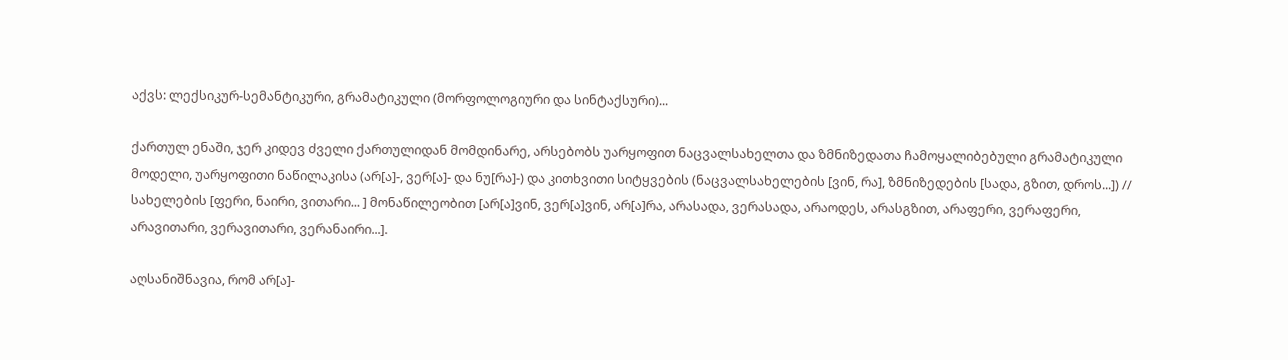აქვს: ლექსიკურ-სემანტიკური, გრამატიკული (მორფოლოგიური და სინტაქსური)...

ქართულ ენაში, ჯერ კიდევ ძველი ქართულიდან მომდინარე, არსებობს უარყოფით ნაცვალსახელთა და ზმნიზედათა ჩამოყალიბებული გრამატიკული მოდელი, უარყოფითი ნაწილაკისა (არ[ა]-, ვერ[ა]- და ნუ[რა]-) და კითხვითი სიტყვების (ნაცვალსახელების [ვინ, რა], ზმნიზედების [სადა, გზით, დროს...]) // სახელების [ფერი, ნაირი, ვითარი... ] მონაწილეობით [არ[ა]ვინ, ვერ[ა]ვინ, არ[ა]რა, არასადა, ვერასადა, არაოდეს, არასგზით, არაფერი, ვერაფერი, არავითარი, ვერავითარი, ვერანაირი...].

აღსანიშნავია, რომ არ[ა]-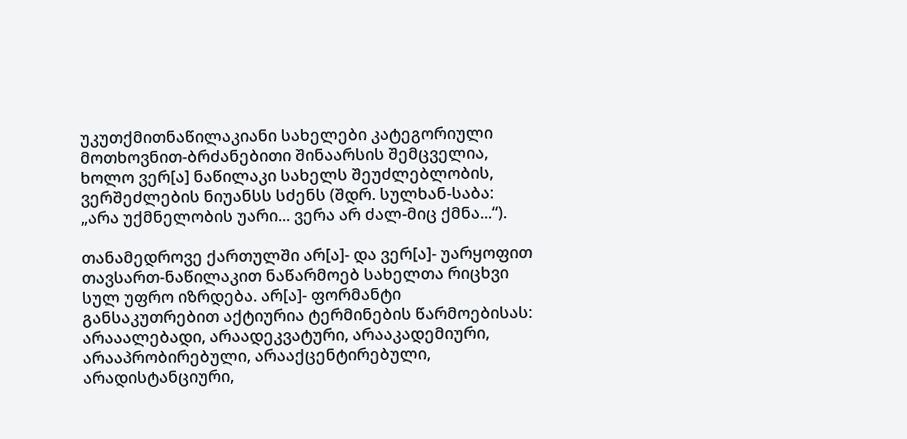უკუთქმითნაწილაკიანი სახელები კატეგორიული მოთხოვნით-ბრძანებითი შინაარსის შემცველია, ხოლო ვერ[ა] ნაწილაკი სახელს შეუძლებლობის, ვერშეძლების ნიუანსს სძენს (შდრ. სულხან-საბა: „არა უქმნელობის უარი... ვერა არ ძალ-მიც ქმნა...“).

თანამედროვე ქართულში არ[ა]- და ვერ[ა]- უარყოფით თავსართ-ნაწილაკით ნაწარმოებ სახელთა რიცხვი სულ უფრო იზრდება. არ[ა]- ფორმანტი განსაკუთრებით აქტიურია ტერმინების წარმოებისას: არააალებადი, არაადეკვატური, არააკადემიური, არააპრობირებული, არააქცენტირებული, არადისტანციური,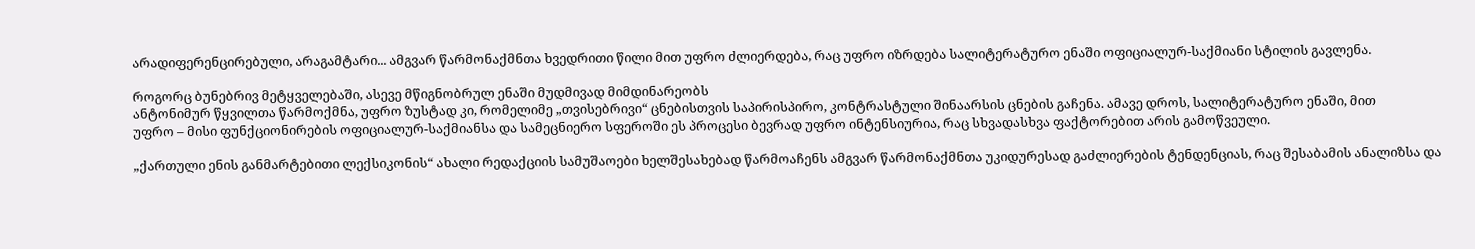არადიფერენცირებული, არაგამტარი... ამგვარ წარმონაქმნთა ხვედრითი წილი მით უფრო ძლიერდება, რაც უფრო იზრდება სალიტერატურო ენაში ოფიციალურ-საქმიანი სტილის გავლენა.

როგორც ბუნებრივ მეტყველებაში, ასევე მწიგნობრულ ენაში მუდმივად მიმდინარეობს
ანტონიმურ წყვილთა წარმოქმნა, უფრო ზუსტად კი, რომელიმე „თვისებრივი“ ცნებისთვის საპირისპირო, კონტრასტული შინაარსის ცნების გაჩენა. ამავე დროს, სალიტერატურო ენაში, მით
უფრო – მისი ფუნქციონირების ოფიციალურ-საქმიანსა და სამეცნიერო სფეროში ეს პროცესი ბევრად უფრო ინტენსიურია, რაც სხვადასხვა ფაქტორებით არის გამოწვეული.

„ქართული ენის განმარტებითი ლექსიკონის“ ახალი რედაქციის სამუშაოები ხელშესახებად წარმოაჩენს ამგვარ წარმონაქმნთა უკიდურესად გაძლიერების ტენდენციას, რაც შესაბამის ანალიზსა და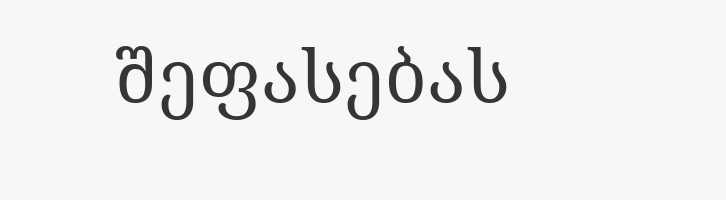შეფასებას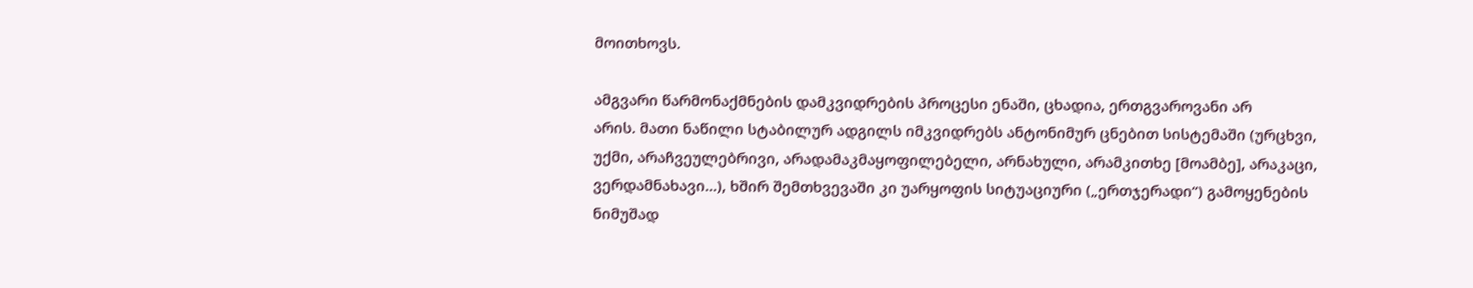მოითხოვს.

ამგვარი წარმონაქმნების დამკვიდრების პროცესი ენაში, ცხადია, ერთგვაროვანი არ
არის. მათი ნაწილი სტაბილურ ადგილს იმკვიდრებს ანტონიმურ ცნებით სისტემაში (ურცხვი,
უქმი, არაჩვეულებრივი, არადამაკმაყოფილებელი, არნახული, არამკითხე [მოამბე], არაკაცი,
ვერდამნახავი...), ხშირ შემთხვევაში კი უარყოფის სიტუაციური („ერთჯერადი“) გამოყენების
ნიმუშად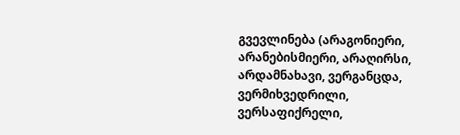გვევლინება (არაგონიერი, არანებისმიერი, არაღირსი, არდამნახავი, ვერგანცდა, ვერმიხვედრილი, ვერსაფიქრელი,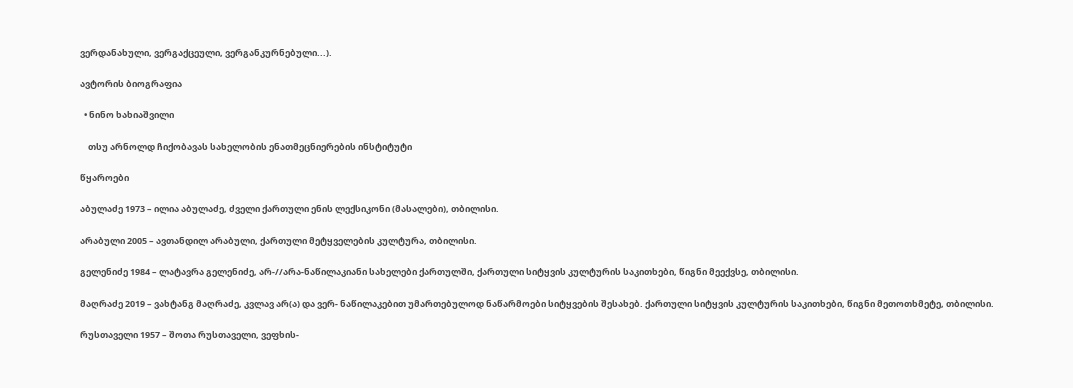ვერდანახული, ვერგაქცეული, ვერგანკურნებული...).

ავტორის ბიოგრაფია

  • ნინო ხახიაშვილი

    თსუ არნოლდ ჩიქობავას სახელობის ენათმეცნიერების ინსტიტუტი

წყაროები

აბულაძე 1973 – ილია აბულაძე, ძველი ქართული ენის ლექსიკონი (მასალები), თბილისი.

არაბული 2005 – ავთანდილ არაბული, ქართული მეტყველების კულტურა, თბილისი.

გელენიძე 1984 – ლატავრა გელენიძე, არ-//არა-ნაწილაკიანი სახელები ქართულში, ქართული სიტყვის კულტურის საკითხები, წიგნი მეექვსე, თბილისი.

მაღრაძე 2019 – ვახტანგ მაღრაძე, კვლავ არ(ა) და ვერ- ნაწილაკებით უმართებულოდ ნაწარმოები სიტყვების შესახებ. ქართული სიტყვის კულტურის საკითხები, წიგნი მეთოთხმეტე, თბილისი.

რუსთაველი 1957 – შოთა რუსთაველი, ვეფხის-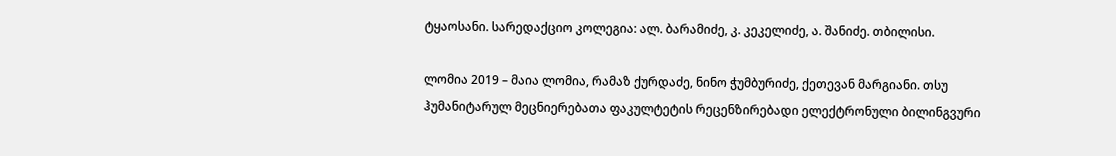ტყაოსანი. სარედაქციო კოლეგია: ალ. ბარამიძე, კ. კეკელიძე, ა. შანიძე. თბილისი.

ლომია 2019 – მაია ლომია, რამაზ ქურდაძე, ნინო ჭუმბურიძე, ქეთევან მარგიანი. თსუ ჰუმანიტარულ მეცნიერებათა ფაკულტეტის რეცენზირებადი ელექტრონული ბილინგვური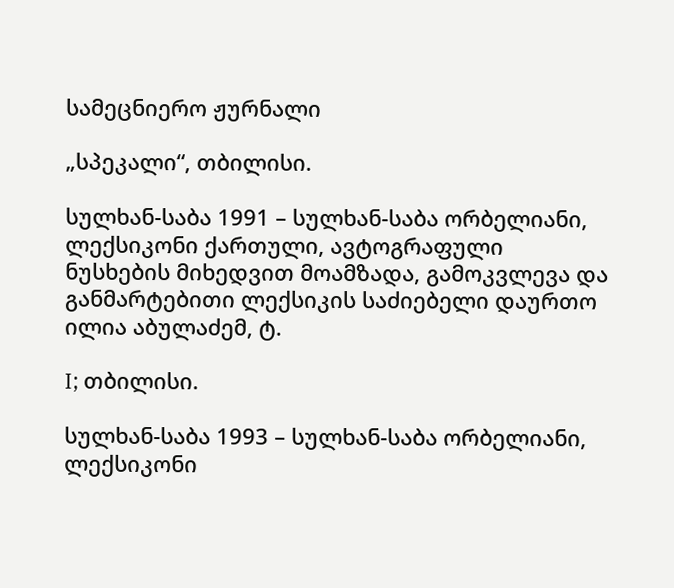სამეცნიერო ჟურნალი

„სპეკალი“, თბილისი.

სულხან-საბა 1991 – სულხან-საბა ორბელიანი, ლექსიკონი ქართული, ავტოგრაფული ნუსხების მიხედვით მოამზადა, გამოკვლევა და განმარტებითი ლექსიკის საძიებელი დაურთო ილია აბულაძემ, ტ.

I; თბილისი.

სულხან-საბა 1993 – სულხან-საბა ორბელიანი, ლექსიკონი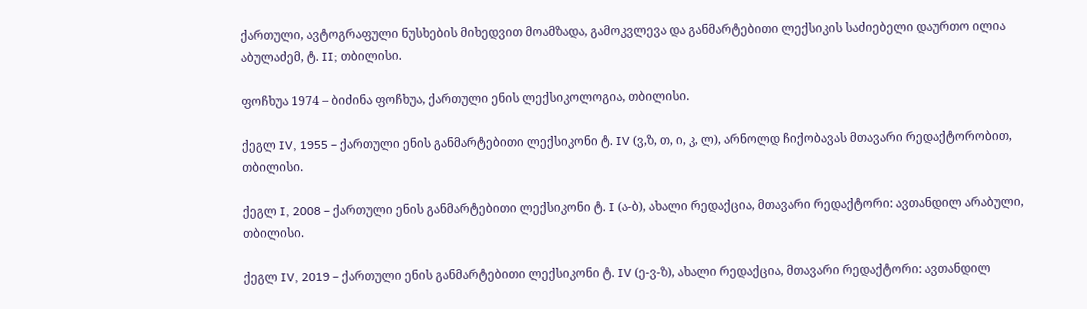ქართული, ავტოგრაფული ნუსხების მიხედვით მოამზადა, გამოკვლევა და განმარტებითი ლექსიკის საძიებელი დაურთო ილია აბულაძემ, ტ. II; თბილისი.

ფოჩხუა 1974 – ბიძინა ფოჩხუა, ქართული ენის ლექსიკოლოგია, თბილისი.

ქეგლ IV, 1955 – ქართული ენის განმარტებითი ლექსიკონი ტ. IV (ვ,ზ, თ, ი, კ, ლ), არნოლდ ჩიქობავას მთავარი რედაქტორობით, თბილისი.

ქეგლ I, 2008 – ქართული ენის განმარტებითი ლექსიკონი ტ. I (ა-ბ), ახალი რედაქცია, მთავარი რედაქტორი: ავთანდილ არაბული, თბილისი.

ქეგლ IV, 2019 – ქართული ენის განმარტებითი ლექსიკონი ტ. IV (ე-ვ-ზ), ახალი რედაქცია, მთავარი რედაქტორი: ავთანდილ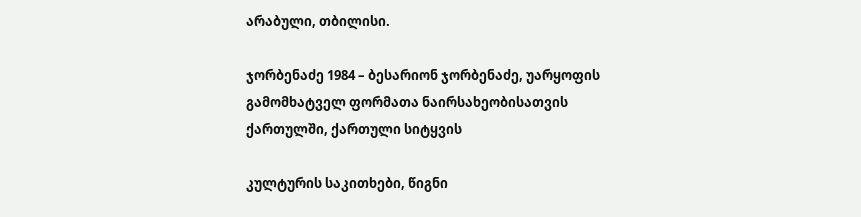არაბული, თბილისი.

ჯორბენაძე 1984 – ბესარიონ ჯორბენაძე, უარყოფის გამომხატველ ფორმათა ნაირსახეობისათვის ქართულში, ქართული სიტყვის

კულტურის საკითხები, წიგნი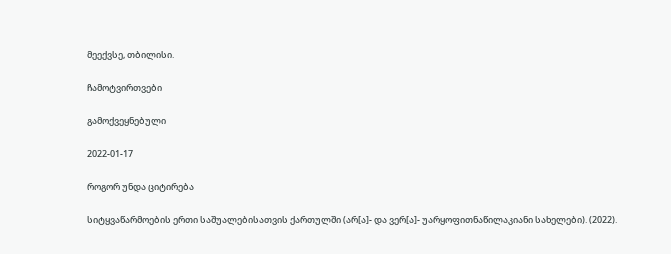მეექვსე, თბილისი.

ჩამოტვირთვები

გამოქვეყნებული

2022-01-17

როგორ უნდა ციტირება

სიტყვაწარმოების ერთი საშუალებისათვის ქართულში (არ[ა]- და ვერ[ა]- უარყოფითნაწილაკიანი სახელები). (2022).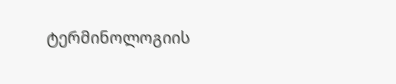ტერმინოლოგიის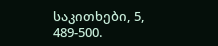საკითხები, 5, 489-500.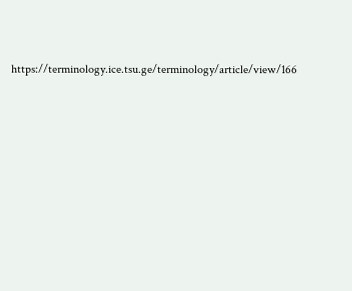https://terminology.ice.tsu.ge/terminology/article/view/166